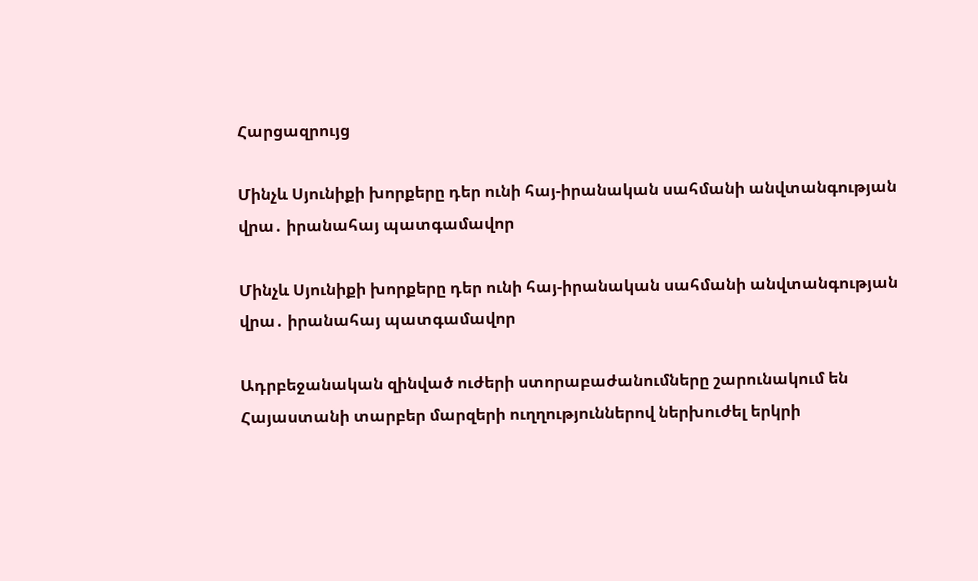Հարցազրույց

Մինչև Սյունիքի խորքերը դեր ունի հայ-իրանական սահմանի անվտանգության վրա․ իրանահայ պատգամավոր

Մինչև Սյունիքի խորքերը դեր ունի հայ-իրանական սահմանի անվտանգության վրա․ իրանահայ պատգամավոր

Ադրբեջանական զինված ուժերի ստորաբաժանումները շարունակում են Հայաստանի տարբեր մարզերի ուղղություններով ներխուժել երկրի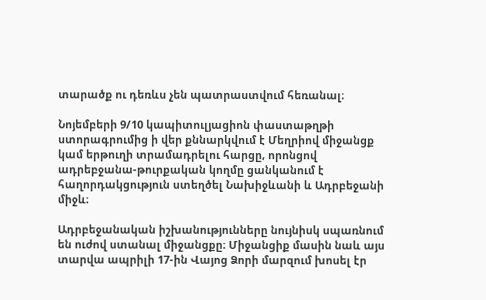տարածք ու դեռևս չեն պատրաստվում հեռանալ։

Նոյեմբերի 9/10 կապիտուլյացիոն փաստաթղթի ստորագրումից ի վեր քննարկվում է Մեղրիով միջանցք կամ երթուղի տրամադրելու հարցը, որոնցով ադրեբջանա-թուրքական կողմը ցանկանում է հաղորդակցություն ստեղծել Նախիջևանի և Ադրբեջանի միջև։

Ադրբեջանական իշխանությունները նույնիսկ սպառնում են ուժով ստանալ միջանցքը։ Միջանցիք մասին նաև այս տարվա ապրիլի 17-ին Վայոց Ձորի մարզում խոսել էր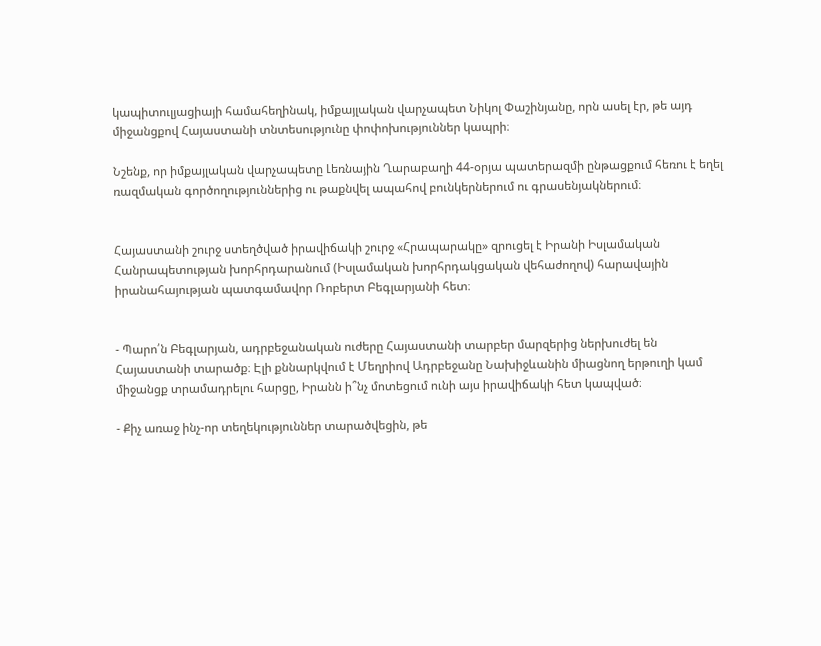կապիտուլյացիայի համահեղինակ, իմքայլական վարչապետ Նիկոլ Փաշինյանը, որն ասել էր, թե այդ միջանցքով Հայաստանի տնտեսությունը փոփոխություններ կապրի։

Նշենք, որ իմքայլական վարչապետը Լեռնային Ղարաբաղի 44-օրյա պատերազմի ընթացքում հեռու է եղել ռազմական գործողություններից ու թաքնվել ապահով բունկերներում ու գրասենյակներում։


Հայաստանի շուրջ ստեղծված իրավիճակի շուրջ «Հրապարակը» զրուցել է Իրանի Իսլամական Հանրապետության խորհրդարանում (Իսլամական խորհրդակցական վեհաժողով) հարավային իրանահայության պատգամավոր Ռոբերտ Բեգլարյանի հետ։


- Պարո՛ն Բեգլարյան, ադրբեջանական ուժերը Հայաստանի տարբեր մարզերից ներխուժել են Հայաստանի տարածք։ Էլի քննարկվում է Մեղրիով Ադրբեջանը Նախիջևանին միացնող երթուղի կամ միջանցք տրամադրելու հարցը, Իրանն ի՞նչ մոտեցում ունի այս իրավիճակի հետ կապված։

- Քիչ առաջ ինչ-որ տեղեկություններ տարածվեցին, թե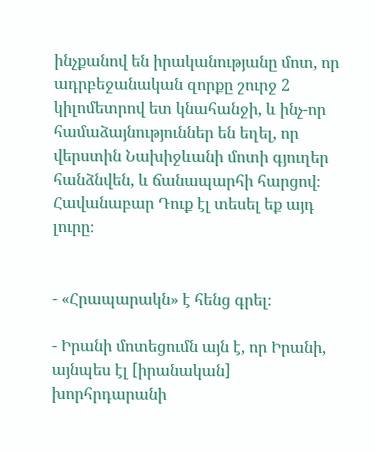ինչքանով են իրականությանը մոտ, որ ադրբեջանական զորքը շուրջ 2 կիլոմետրով ետ կնահանջի, և ինչ-որ համաձայնություններ են եղել, որ վերստին Նախիջևանի մոտի գյուղեր հանձնվեն, և ճանապարհի հարցով։ Հավանաբար Դուք էլ տեսել եք այդ լուրը։


- «Հրապարակն» է հենց գրել։

- Իրանի մոտեցումն այն է, որ Իրանի, այնպես էլ [իրանական] խորհրդարանի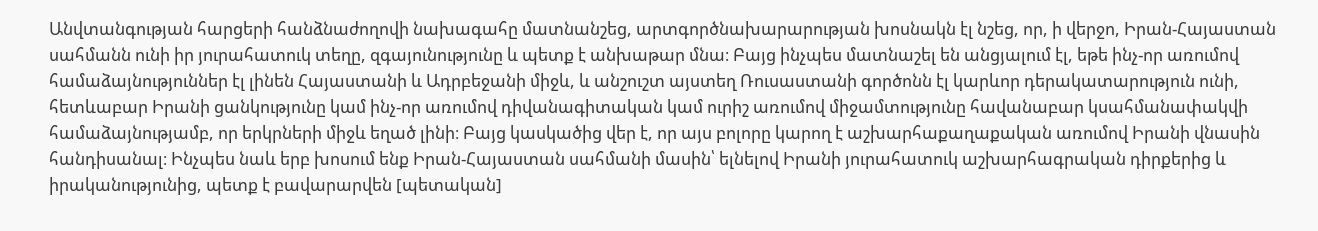Անվտանգության հարցերի հանձնաժողովի նախագահը մատնանշեց, արտգործնախարարության խոսնակն էլ նշեց, որ, ի վերջո, Իրան-Հայաստան սահմանն ունի իր յուրահատուկ տեղը, զգայունությունը և պետք է անխաթար մնա։ Բայց ինչպես մատնաշել են անցյալում էլ, եթե ինչ-որ առումով համաձայնություններ էլ լինեն Հայաստանի և Ադրբեջանի միջև, և անշուշտ այստեղ Ռուսաստանի գործոնն էլ կարևոր դերակատարություն ունի, հետևաբար Իրանի ցանկությունը կամ ինչ-որ առումով դիվանագիտական կամ ուրիշ առումով միջամտությունը հավանաբար կսահմանափակվի համաձայնությամբ, որ երկրների միջև եղած լինի։ Բայց կասկածից վեր է, որ այս բոլորը կարող է աշխարհաքաղաքական առումով Իրանի վնասին հանդիսանալ։ Ինչպես նաև երբ խոսում ենք Իրան-Հայաստան սահմանի մասին՝ ելնելով Իրանի յուրահատուկ աշխարհագրական դիրքերից և իրականությունից, պետք է բավարարվեն [պետական]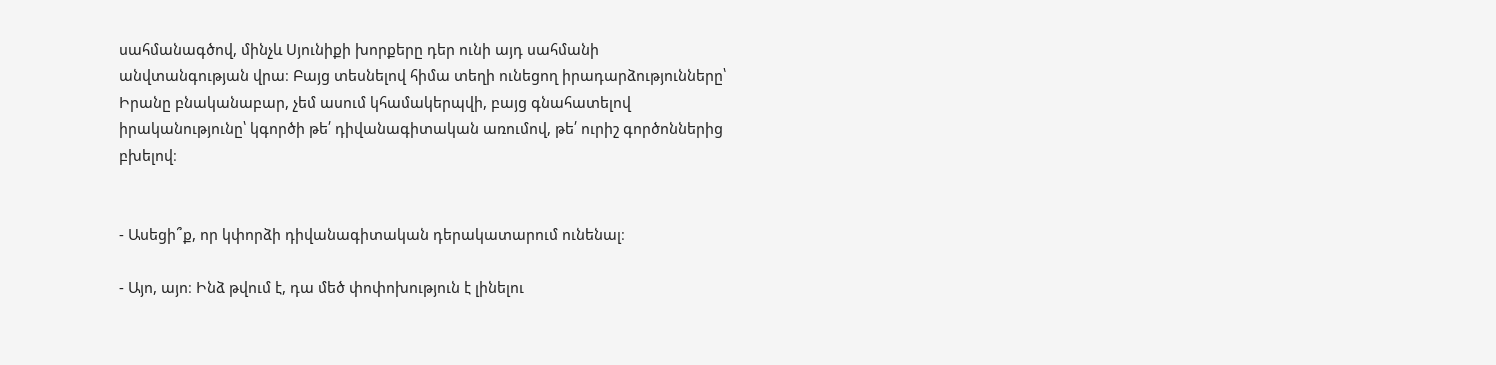սահմանագծով, մինչև Սյունիքի խորքերը դեր ունի այդ սահմանի անվտանգության վրա։ Բայց տեսնելով հիմա տեղի ունեցող իրադարձությունները՝ Իրանը բնականաբար, չեմ ասում կհամակերպվի, բայց գնահատելով իրականությունը՝ կգործի թե՛ դիվանագիտական առումով, թե՛ ուրիշ գործոններից բխելով։


- Ասեցի՞ք, որ կփորձի դիվանագիտական դերակատարում ունենալ։

- Այո, այո։ Ինձ թվում է, դա մեծ փոփոխություն է լինելու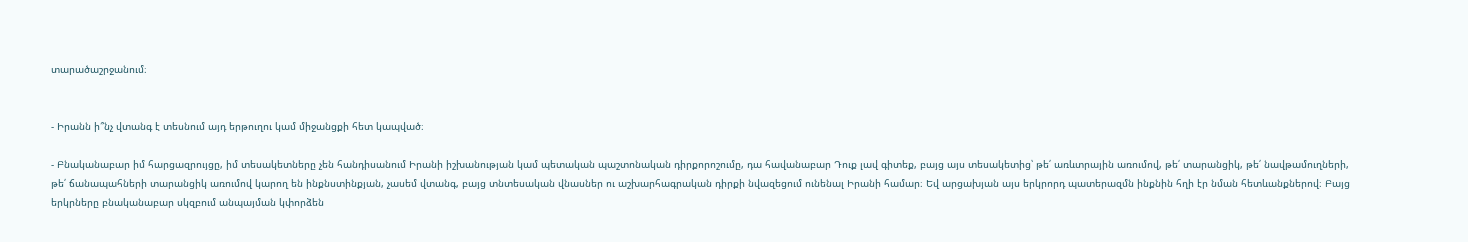տարածաշրջանում։


- Իրանն ի՞նչ վտանգ է տեսնում այդ երթուղու կամ միջանցքի հետ կապված։

- Բնականաբար իմ հարցազրույցը, իմ տեսակետները չեն հանդիսանում Իրանի իշխանության կամ պետական պաշտոնական դիրքորոշումը, դա հավանաբար Դուք լավ գիտեք, բայց այս տեսակետից՝ թե՛ առևտրային առումով, թե՛ տարանցիկ, թե՛ նավթամուղների, թե՛ ճանապահների տարանցիկ առումով կարող են ինքնստինքյան, չասեմ վտանգ, բայց տնտեսական վնասներ ու աշխարհագրական դիրքի նվազեցում ունենալ Իրանի համար։ Եվ արցախյան այս երկրորդ պատերազմն ինքնին հղի էր նման հետևանքներով։ Բայց երկրները բնականաբար սկզբում անպայման կփորձեն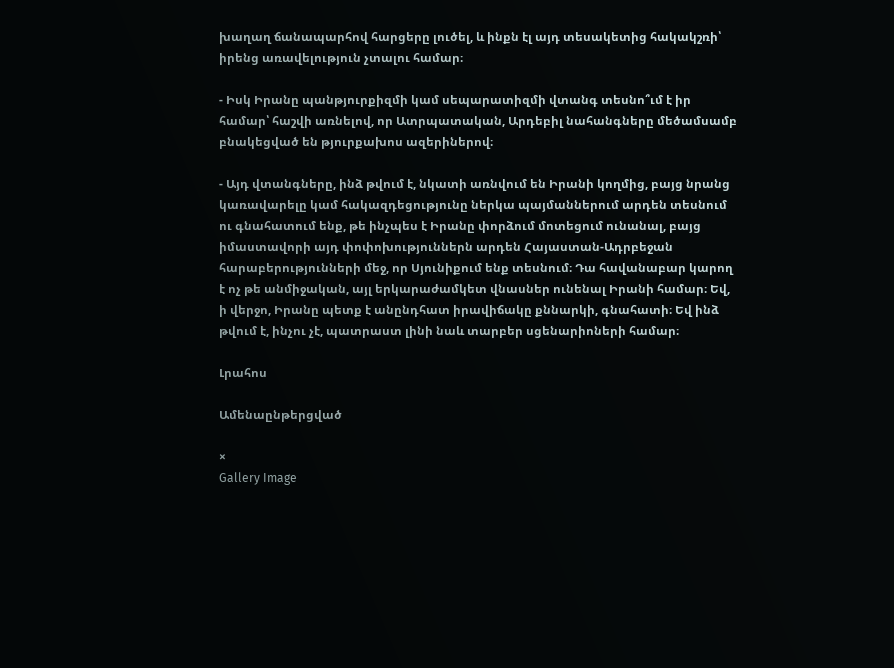խաղաղ ճանապարհով հարցերը լուծել, և ինքն էլ այդ տեսակետից հակակշռի՝ իրենց առավելություն չտալու համար։

- Իսկ Իրանը պանթյուրքիզմի կամ սեպարատիզմի վտանգ տեսնո՞ւմ է իր համար՝ հաշվի առնելով, որ Ատրպատական, Արդեբիլ նահանգները մեծամսամբ բնակեցված են թյուրքախոս ազերիներով։

- Այդ վտանգները, ինձ թվում է, նկատի առնվում են Իրանի կողմից, բայց նրանց կառավարելը կամ հակազդեցությունը ներկա պայմաններում արդեն տեսնում ու գնահատում ենք, թե ինչպես է Իրանը փորձում մոտեցում ունանալ, բայց իմաստավորի այդ փոփոխություններն արդեն Հայաստան-Ադրբեջան հարաբերությունների մեջ, որ Սյունիքում ենք տեսնում։ Դա հավանաբար կարող է ոչ թե անմիջական, այլ երկարաժամկետ վնասներ ունենալ Իրանի համար։ Եվ, ի վերջո, Իրանը պետք է անընդհատ իրավիճակը քննարկի, գնահատի։ Եվ ինձ թվում է, ինչու չէ, պատրաստ լինի նաև տարբեր սցենարիոների համար։

Լրահոս

Ամենաընթերցված

×
Gallery Image